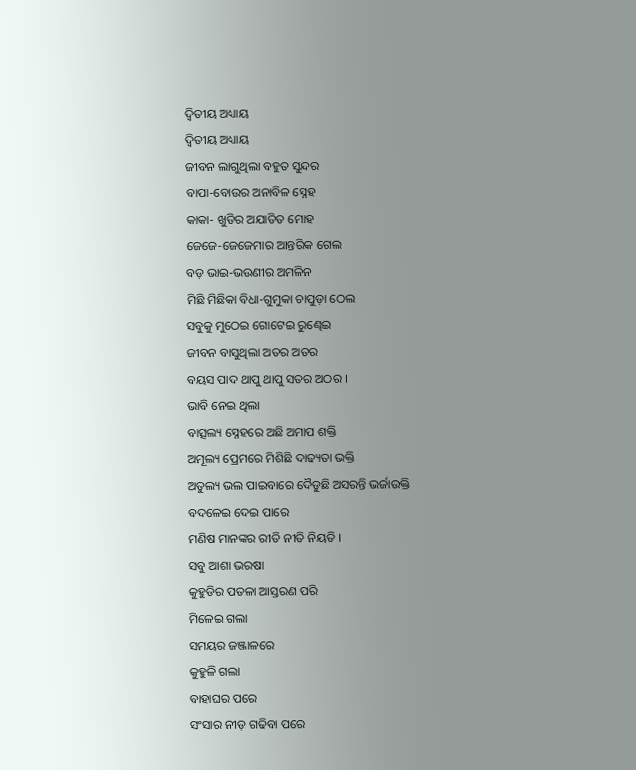ଦ୍ଵିତୀୟ ଅଧ୍ୟାୟ
ଦ୍ଵିତୀୟ ଅଧ୍ୟାୟ
ଜୀବନ ଲାଗୁଥିଲା ବହୁତ ସୁନ୍ଦର
ବାପା-ବୋଉର ଅନାବିଳ ସ୍ନେହ
କାକା- ଖୁଡିର ଅଯାତିତ ମୋହ
ଜେଜେ-ଜେଜେମାର ଆନ୍ତରିକ ଗେଲ
ବଡ଼ ଭାଇ-ଭଉଣୀର ଅମଳିନ
ମିଛି ମିଛିକା ବିଧା-ଗୁମୁକା ଚାପୁଡ଼ା ଠେଲ
ସବୁକୁ ମୁଠେଇ ଗୋଟେଇ ରୁଣ୍ଢେଇ
ଜୀବନ ବାସୁଥିଲା ଅତର ଅତର
ବୟସ ପାଦ ଥାପୁ ଥାପୁ ସତର ଅଠର ।
ଭାବି ନେଇ ଥିଲା
ବାତ୍ସଲ୍ୟ ସ୍ନେହରେ ଅଛି ଅମାପ ଶକ୍ତି
ଅମୂଲ୍ୟ ପ୍ରେମରେ ମିଶିଛି ଦାଢ୍ୟତା ଭକ୍ତି
ଅତୁଲ୍ୟ ଭଲ ପାଇବାରେ ଦୈଡୁଛି ଅସରନ୍ତି ଭର୍ଜାଉକ୍ତି
ବଦଳେଇ ଦେଇ ପାରେ
ମଣିଷ ମାନଙ୍କର ରୀତି ନୀତି ନିୟତି ।
ସବୁ ଆଶା ଭରଷା
କୁହୁଡିର ପତଳା ଆସ୍ତରଣ ପରି
ମିଳେଇ ଗଲା
ସମୟର ଜଞ୍ଜାଳରେ
କୁହୁଳି ଗଲା
ବାହାଘର ପରେ
ସଂସାର ନୀଡ଼ ଗଢିବା ପରେ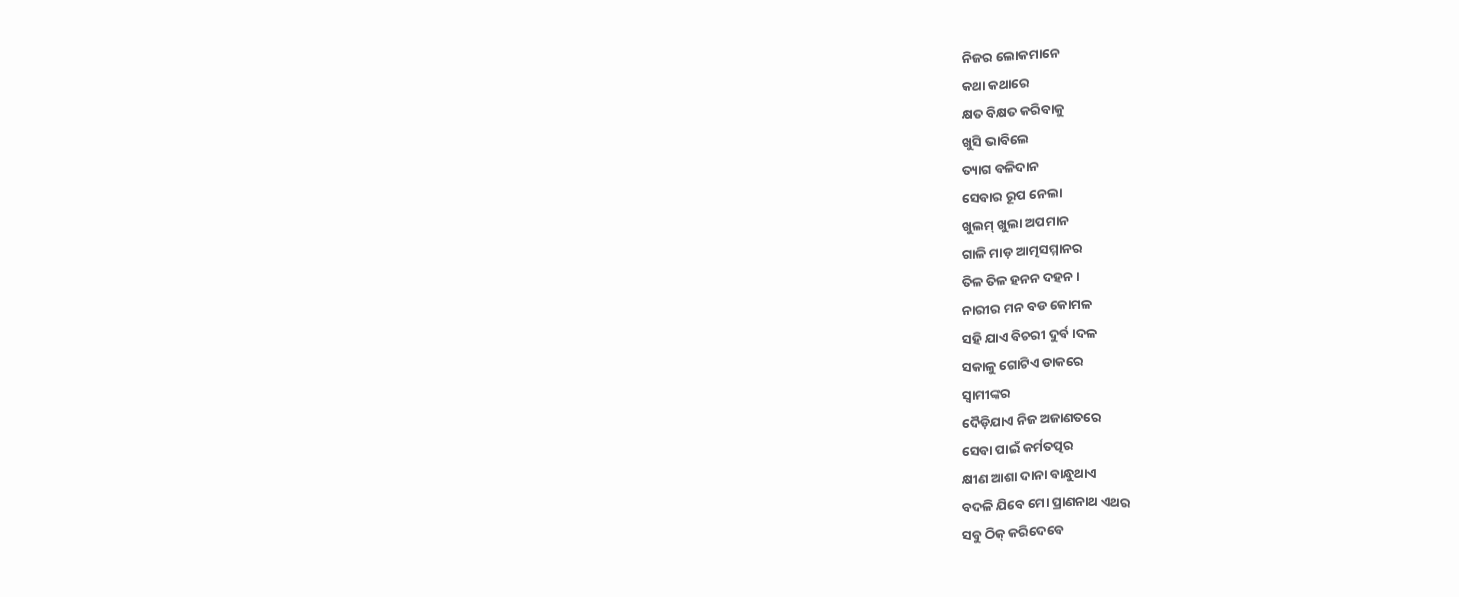ନିଜର ଲୋକମାନେ
କଥା କଥାରେ
କ୍ଷତ ବିକ୍ଷତ କରିବାକୁ
ଖୁସି ଭାବିଲେ
ତ୍ୟାଗ ବଳିଦାନ
ସେବାର ରୂପ ନେଲା
ଖୁଲମ୍ ଖୁଲା ଅପମାନ
ଗାଳି ମାଡ଼ ଆତ୍ମସମ୍ମାନର
ତିଳ ତିଳ ହନନ ଦହନ ।
ନାରୀର ମନ ବଡ କୋମଳ
ସହି ଯାଏ ବିଚରୀ ଦୁର୍ବ।ଦଳ
ସକାଳୁ ଗୋଟିଏ ଡାକରେ
ସ୍ଵାମୀଙ୍କର
ଦୈଡ଼ିଯାଏ ନିଜ ଅଜାଣତରେ
ସେବା ପାଇଁ କର୍ମତତ୍ପର
କ୍ଷୀଣ ଆଶା ଦାନା ବାନ୍ଧୁଥାଏ
ବଦଳି ଯିବେ ମୋ ପ୍ରାଣନାଥ ଏଥର
ସବୁ ଠିକ୍ କରିଦେବେ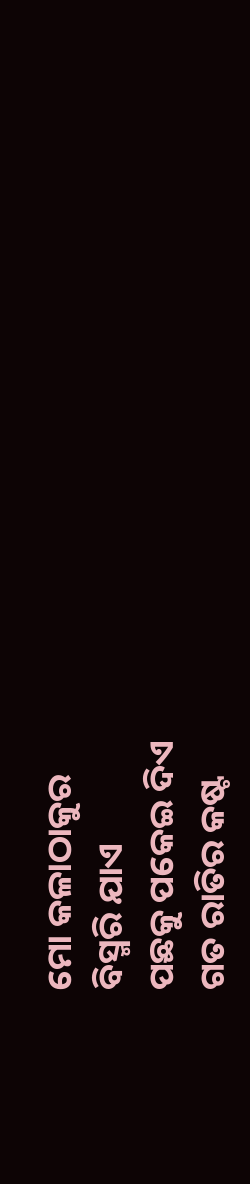ମୋ କଳାଠାକୁର
ବିସ୍ମରି ଯାଏ
ପଛକୁ ପକେଇ ଦିଏ
ଗତ ରାତିର କଷ୍ଟ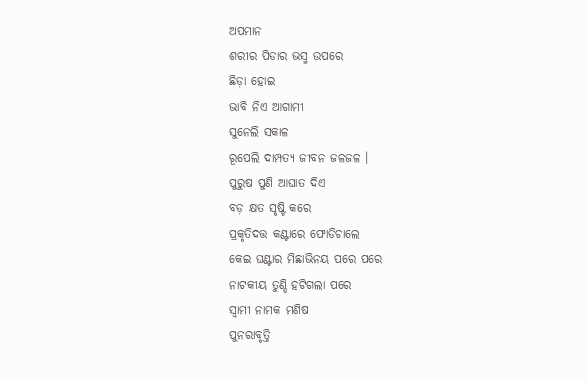ଅପମାନ
ଶରୀର ପିଡାର ଭସ୍ମ ଉପରେ
ଛିଡ଼ା ହୋଇ
ଭାବି ନିଏ ଆଗାମୀ
ସୁନେଲି ସକାଳ
ରୂପେଲି ଦାମ୍ପତ୍ୟ ଜୀବନ ଜଳଜଳ ।
ପୁରୁଷ ପୁଣି ଆଘାତ ଦିଏ
ବଡ଼ କ୍ଷତ ସୃଷ୍ଟି କରେ
ପ୍ରକୃତିଦତ୍ତ କଣ୍ଟାରେ ଫୋଡିଚାଲେ
କେଇ ଘଣ୍ଟାର ମିଛାଭିନୟ ପରେ ପରେ
ନାଟକୀୟ ତୁଣ୍ଡି ହଟିଗଲା ପରେ
ସ୍ୱାମୀ ନାମକ ମଣିଷ
ପୁନରାବୃତ୍ତି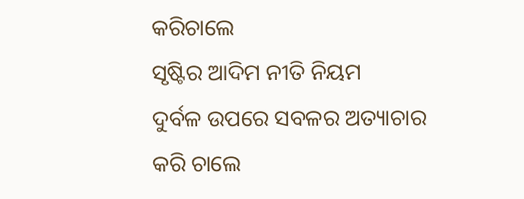କରିଚାଲେ
ସୃଷ୍ଟିର ଆଦିମ ନୀତି ନିୟମ
ଦୁର୍ବଳ ଉପରେ ସବଳର ଅତ୍ୟାଚାର
କରି ଚାଲେ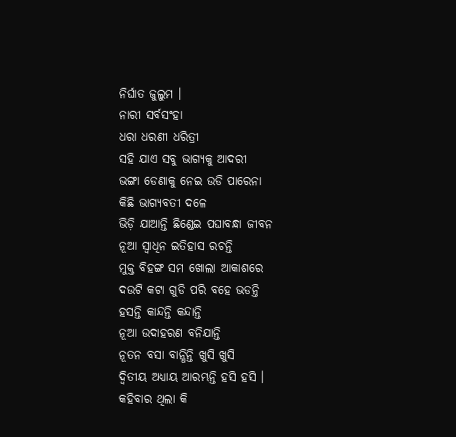ନିର୍ଘାତ ଜୁଲୁମ ।
ନାରୀ ସର୍ବସଂହା
ଧରା ଧରଣୀ ଧରିତ୍ରୀ
ସହି ଯାଏ ସବୁ ଭାଗ୍ୟକୁ ଆଦରୀ
ଭଙ୍ଗା ଡେଣାକୁ ନେଇ ଉଡି ପାରେନା
କିଛି ଭାଗ୍ୟବତୀ ଦଳେ
ଭିଡ଼ି ଯାଆନ୍ତି ଛିଣ୍ଡେଇ ପଘାବନ୍ଧା ଜୀବନ
ନୂଆ ସ୍ଵାଧିନ ଇତିହାସ ରଚନ୍ତି
ମୁକ୍ତ ବିହଙ୍ଗ ସମ ଖୋଲା ଆକାଶରେ
ଦଉଟି କଟା ଗୁଡି ପରି ବହେ ଭଡନ୍ତି
ହସନ୍ତି କାନ୍ଦନ୍ତି କନ୍ଦାନ୍ତି
ନୂଆ ଉଦାହରଣ ବନିଯାନ୍ତି
ନୂତନ ବସା ବାନ୍ଧିନ୍ତି ଖୁସି ଖୁସି
ଦ୍ୱିତୀୟ ଅଧ୍ୟାୟ ଆରମ୍ଭନ୍ତି ହସି ହସି ।
କହିବାର ଥିଲା କି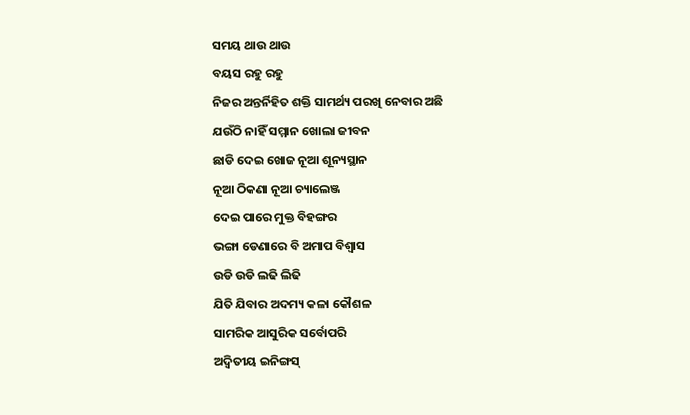ସମୟ ଥାଉ ଥାଉ
ବୟସ ରହୁ ରହୁ
ନିଜର ଅନ୍ତର୍ନିହିତ ଶକ୍ତି ସାମର୍ଥ୍ୟ ପରଖି ନେବାର ଅଛି
ଯଉଁଠି ନାହିଁ ସମ୍ମାନ ଖୋଲା ଜୀବନ
ଛାଡି ଦେଇ ଖୋଜ ନୂଆ ଶୂନ୍ୟସ୍ଥାନ
ନୂଆ ଠିକଣା ନୂଆ ଚ୍ୟାଲେଞ୍ଜ
ଦେଇ ପାରେ ମୁକ୍ତ ବିହଙ୍ଗର
ଭଙ୍ଗା ଡେଣାରେ ବି ଅମାପ ବିଶ୍ୱାସ
ଉଡି ଉଡି ଲଢି ଲିଢି
ଯିତି ଯିବାର ଅଦମ୍ୟ କଳା କୌଶଳ
ସାମରିକ ଆସୁରିକ ସର୍ବୋପରି
ଅଦ୍ଵିତୀୟ ଇନିଙ୍ଗସ୍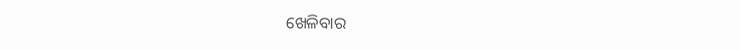ଖେଳିବାର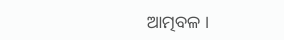ଆତ୍ମବଳ ।